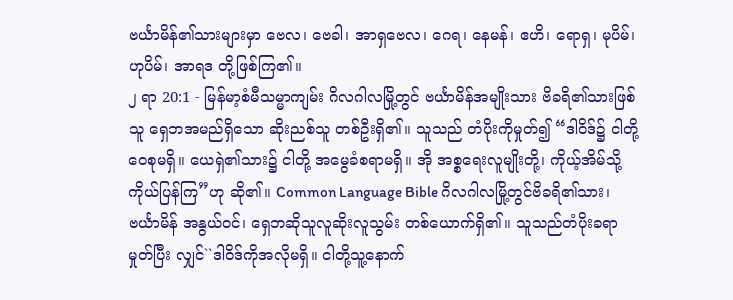ဗင်္ယာမိန်၏သားများမှာ ဗေလ၊ ဗေခါ၊ အာရှဗေလ၊ ဂေရ၊ နေမန်၊ ဧဟိ၊ ရောရှ၊ မုပိမ်၊ ဟုပိမ်၊ အာရဒ တို့ဖြစ်ကြ၏။
၂ ရာ 20:1 - မြန်မာ့စံမီသမ္မာကျမ်း ဂိလဂါလမြို့တွင် ဗင်္ယာမိန်အမျိုးသား ဗိခရိ၏သားဖြစ်သူ ရှေဘအမည်ရှိသော ဆိုးညစ်သူ တစ်ဦးရှိ၏။ သူသည် တံပိုးကိုမှုတ်၍ “ဒါဝိဒ်၌ ငါတို့ ဝေစုမရှိ။ ယေရှဲ၏သား၌ ငါတို့ အမွေခံစရာမရှိ။ အို အစ္စရေးလူမျိုးတို့၊ ကိုယ့်အိမ်သို့ ကိုယ်ပြန်ကြ”ဟု ဆို၏။ Common Language Bible ဂိလဂါလမြို့တွင်ဗိခရိ၏သား၊ ဗင်္ယာမိန် အနွယ်ဝင်၊ ရှေဘဆိုသူလူဆိုးလူသွမ်း တစ်ယောက်ရှိ၏။ သူသည်တံပိုးခရာမှုတ်ပြီး လျှင်``ဒါဝိဒ်ကိုအလိုမရှိ။ ငါတို့သူ့နောက်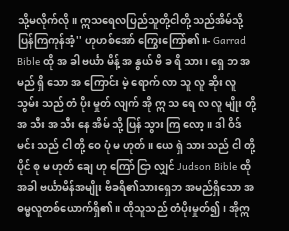သို့မလိုက်လို။ ဣသရေလပြည်သူတို့ငါတို့ သည်အိမ်သို့ပြန်ကြကုန်အံ့'' ဟုဟစ်အော် ကြွေးကြော်၏။- Garrad Bible ထို အ ခါ ဗင်္ယာ မိန့် အ နွယ် ဗိ ခ ရိ သား၊ ရှေ ဘ အ မည် ရှိ သော အ ကြောင်း မဲ့ ရောက် လာ သူ လူ ဆိုး လူ သွမ်း သည် တံ ပိုး မှုတ် လျက် အို ဣ သ ရေ လ လူ မျိုး တို့ အ သီး အ သီး နေ အိမ် သို့ ပြန် သွား ကြ လော့။ ဒါ ဝိဒ် မင်း သည် ငါ တို့ ဝေ ပုံ မ ဟုတ်။ ယေ ရှဲ သား သည် ငါ တို့ ပိုင် စု မ ဟုတ် ချေ ဟု ကြော် ငြာ လျှင် Judson Bible ထိုအခါ ဗင်္ယာမိန်အမျိုး ဗိခရိ၏သားရှေဘ အမည်ရှိသော အဓမ္မလူတစ်ယောက်ရှိ၏။ ထိုသူသည် တံပိုးမှုတ်၍၊ အိုဣ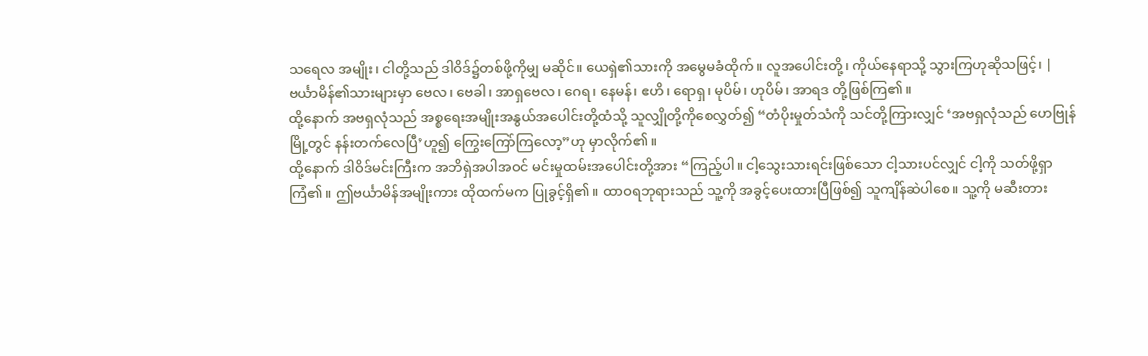သရေလ အမျိုး၊ ငါတို့သည် ဒါဝိဒ်၌တစ်ဖို့ကိုမျှ မဆိုင်။ ယေရှဲ၏သားကို အမွေမခံထိုက်။ လူအပေါင်းတို့၊ ကိုယ်နေရာသို့ သွားကြဟုဆိုသဖြင့်၊ |
ဗင်္ယာမိန်၏သားများမှာ ဗေလ၊ ဗေခါ၊ အာရှဗေလ၊ ဂေရ၊ နေမန်၊ ဧဟိ၊ ရောရှ၊ မုပိမ်၊ ဟုပိမ်၊ အာရဒ တို့ဖြစ်ကြ၏။
ထို့နောက် အဗရှလုံသည် အစ္စရေးအမျိုးအနွယ်အပေါင်းတို့ထံသို့ သူလျှိုတို့ကိုစေလွှတ်၍ “တံပိုးမှုတ်သံကို သင်တို့ကြားလျှင် ‘အဗရှလုံသည် ဟေဗြုန်မြို့တွင် နန်းတက်လေပြီ’ဟူ၍ ကြွေးကြော်ကြလော့”ဟု မှာလိုက်၏။
ထို့နောက် ဒါဝိဒ်မင်းကြီးက အဘိရှဲအပါအဝင် မင်းမှုထမ်းအပေါင်းတို့အား “ကြည့်ပါ။ ငါ့သွေးသားရင်းဖြစ်သော ငါ့သားပင်လျှင် ငါ့ကို သတ်ဖို့ရှာကြံ၏။ ဤဗင်္ယာမိန်အမျိုးကား ထိုထက်မက ပြုခွင့်ရှိ၏။ ထာဝရဘုရားသည် သူ့ကို အခွင့်ပေးထားပြီဖြစ်၍ သူကျိန်ဆဲပါစေ။ သူ့ကို မဆီးတား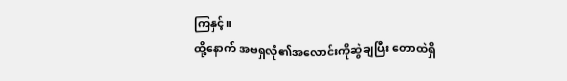ကြနှင့်။
ထို့နောက် အဗရှလုံ၏အလောင်းကိုဆွဲချပြီး တောထဲရှိ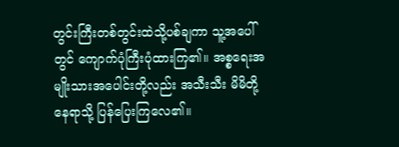တွင်းကြီးတစ်တွင်းထဲသို့ပစ်ချကာ သူ့အပေါ်တွင် ကျောက်ပုံကြီးပုံထားကြ၏။ အစ္စရေးအမျိုးသားအပေါင်းတို့လည်း အသီးသီး မိမိတို့နေရာသို့ ပြန်ပြေးကြလေ၏။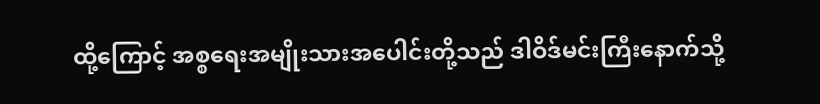ထို့ကြောင့် အစ္စရေးအမျိုးသားအပေါင်းတို့သည် ဒါဝိဒ်မင်းကြီးနောက်သို့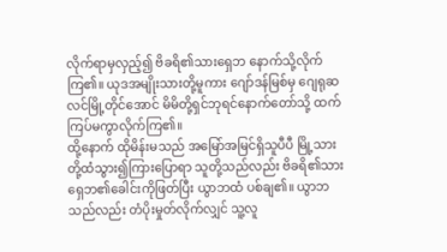လိုက်ရာမှလှည့်၍ ဗိခရိ၏သားရှေဘ နောက်သို့လိုက်ကြ၏။ ယုဒအမျိုးသားတို့မူကား ဂျော်ဒန်မြစ်မှ ဂျေရုဆလင်မြို့တိုင်အောင် မိမိတို့ရှင်ဘုရင်နောက်တော်သို့ ထက်ကြပ်မကွာလိုက်ကြ၏။
ထို့နောက် ထိုမိန်းမသည် အမြော်အမြင်ရှိသူပီပီ မြို့သားတို့ထံသွား၍ကြားပြောရာ သူတို့သည်လည်း ဗိခရိ၏သား ရှေဘ၏ခေါင်းကိုဖြတ်ပြီး ယွာဘထံ ပစ်ချ၏။ ယွာဘသည်လည်း တံပိုးမှုတ်လိုက်လျှင် သူ့လူ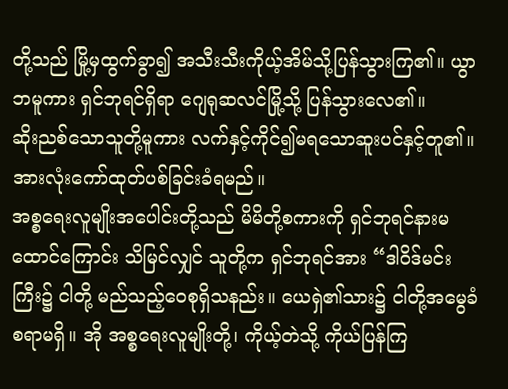တို့သည် မြို့မှထွက်ခွာ၍ အသီးသီးကိုယ့်အိမ်သို့ပြန်သွားကြ၏။ ယွာဘမူကား ရှင်ဘုရင်ရှိရာ ဂျေရုဆလင်မြို့သို့ ပြန်သွားလေ၏။
ဆိုးညစ်သောသူတို့မူကား လက်နှင့်ကိုင်၍မရသောဆူးပင်နှင့်တူ၏။ အားလုံးကော်ထုတ်ပစ်ခြင်းခံရမည်။
အစ္စရေးလူမျိုးအပေါင်းတို့သည် မိမိတို့စကားကို ရှင်ဘုရင်နားမထောင်ကြောင်း သိမြင်လျှင် သူတို့က ရှင်ဘုရင်အား “ဒါဝိဒ်မင်းကြီး၌ ငါတို့ မည်သည့်ဝေစုရှိသနည်း။ ယေရှဲ၏သား၌ ငါတို့အမွေခံစရာမရှိ။ အို အစ္စရေးလူမျိုးတို့၊ ကိုယ့်တဲသို့ ကိုယ်ပြန်ကြ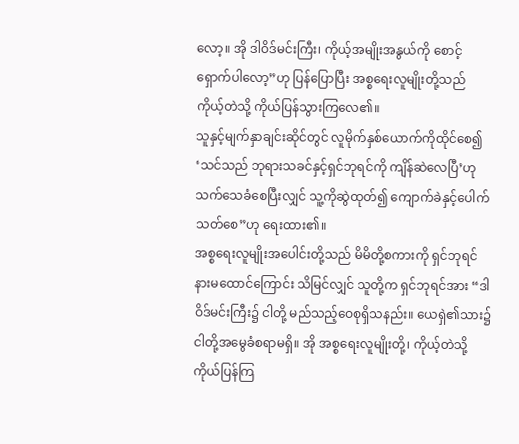လော့။ အို ဒါဝိဒ်မင်းကြီး၊ ကိုယ့်အမျိုးအနွယ်ကို စောင့်ရှောက်ပါလော့”ဟု ပြန်ပြောပြီး အစ္စရေးလူမျိုးတို့သည် ကိုယ့်တဲသို့ ကိုယ်ပြန်သွားကြလေ၏။
သူနှင့်မျက်နှာချင်းဆိုင်တွင် လူမိုက်နှစ်ယောက်ကိုထိုင်စေ၍ ‘သင်သည် ဘုရားသခင်နှင့်ရှင်ဘုရင်ကို ကျိန်ဆဲလေပြီ’ဟု သက်သေခံစေပြီးလျှင် သူ့ကိုဆွဲထုတ်၍ ကျောက်ခဲနှင့်ပေါက်သတ်စေ”ဟု ရေးထား၏။
အစ္စရေးလူမျိုးအပေါင်းတို့သည် မိမိတို့စကားကို ရှင်ဘုရင်နားမထောင်ကြောင်း သိမြင်လျှင် သူတို့က ရှင်ဘုရင်အား “ဒါဝိဒ်မင်းကြီး၌ ငါတို့ မည်သည့်ဝေစုရှိသနည်း။ ယေရှဲ၏သား၌ ငါတို့အမွေခံစရာမရှိ။ အို အစ္စရေးလူမျိုးတို့၊ ကိုယ့်တဲသို့ ကိုယ်ပြန်ကြ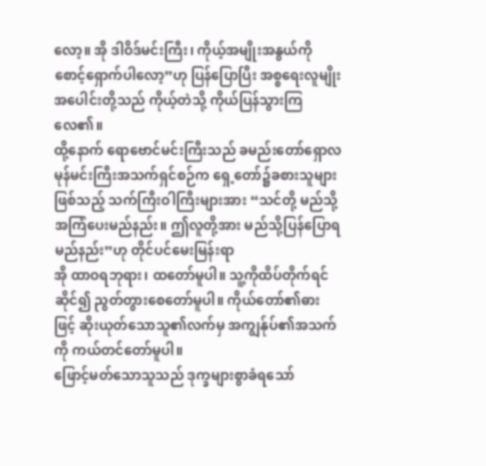လော့။ အို ဒါဝိဒ်မင်းကြီး၊ ကိုယ့်အမျိုးအနွယ်ကို စောင့်ရှောက်ပါလော့”ဟု ပြန်ပြောပြီး အစ္စရေးလူမျိုးအပေါင်းတို့သည် ကိုယ့်တဲသို့ ကိုယ်ပြန်သွားကြလေ၏။
ထို့နောက် ရောဗောင်မင်းကြီးသည် ခမည်းတော်ရှောလမုန်မင်းကြီးအသက်ရှင်စဉ်က ရှေ့တော်၌ခစားသူများဖြစ်သည့် သက်ကြီးဝါကြီးများအား “သင်တို့ မည်သို့အကြံပေးမည်နည်း။ ဤလူတို့အား မည်သို့ပြန်ပြောရမည်နည်း”ဟု တိုင်ပင်မေးမြန်းရာ
အို ထာဝရဘုရား၊ ထတော်မူပါ။ သူ့ကိုထိပ်တိုက်ရင်ဆိုင်၍ ညွတ်တွားစေတော်မူပါ။ ကိုယ်တော်၏ဓားဖြင့် ဆိုးယုတ်သောသူ၏လက်မှ အကျွန်ုပ်၏အသက်ကို ကယ်တင်တော်မူပါ။
ဖြောင့်မတ်သောသူသည် ဒုက္ခများစွာခံရသော်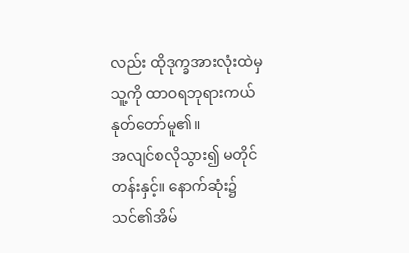လည်း ထိုဒုက္ခအားလုံးထဲမှ သူ့ကို ထာဝရဘုရားကယ်နုတ်တော်မူ၏။
အလျင်စလိုသွား၍ မတိုင်တန်းနှင့်။ နောက်ဆုံး၌ သင်၏အိမ်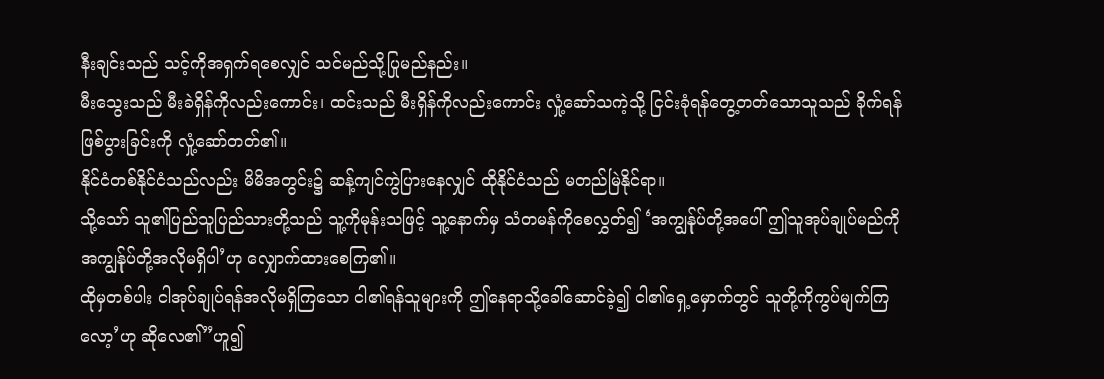နီးချင်းသည် သင့်ကိုအရှက်ရစေလျှင် သင်မည်သို့ပြုမည်နည်း။
မီးသွေးသည် မီးခဲရှိန်ကိုလည်းကောင်း၊ ထင်းသည် မီးရှိန်ကိုလည်းကောင်း လှုံ့ဆော်သကဲ့သို့ ငြင်းခုံရန်တွေ့တတ်သောသူသည် ခိုက်ရန်ဖြစ်ပွားခြင်းကို လှုံ့ဆော်တတ်၏။
နိုင်ငံတစ်နိုင်ငံသည်လည်း မိမိအတွင်း၌ ဆန့်ကျင်ကွဲပြားနေလျှင် ထိုနိုင်ငံသည် မတည်မြဲနိုင်ရာ။
သို့သော် သူ၏ပြည်သူပြည်သားတို့သည် သူ့ကိုမုန်းသဖြင့် သူ့နောက်မှ သံတမန်ကိုစေလွှတ်၍ ‘အကျွန်ုပ်တို့အပေါ် ဤသူအုပ်ချုပ်မည်ကို အကျွန်ုပ်တို့အလိုမရှိပါ’ဟု လျှောက်ထားစေကြ၏။
ထိုမှတစ်ပါး ငါအုပ်ချုပ်ရန်အလိုမရှိကြသော ငါ၏ရန်သူများကို ဤနေရာသို့ခေါ်ဆောင်ခဲ့၍ ငါ၏ရှေ့မှောက်တွင် သူတို့ကိုကွပ်မျက်ကြလော့’ဟု ဆိုလေ၏”ဟူ၍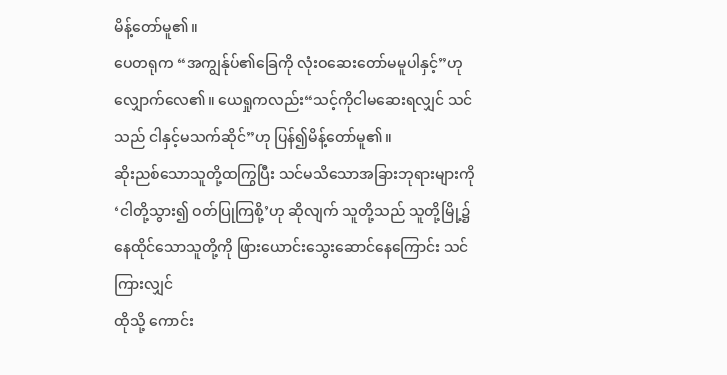မိန့်တော်မူ၏။
ပေတရုက “အကျွန်ုပ်၏ခြေကို လုံးဝဆေးတော်မမူပါနှင့်”ဟု လျှောက်လေ၏။ ယေရှုကလည်း“သင့်ကိုငါမဆေးရလျှင် သင်သည် ငါနှင့်မသက်ဆိုင်”ဟု ပြန်၍မိန့်တော်မူ၏။
ဆိုးညစ်သောသူတို့ထကြွပြီး သင်မသိသောအခြားဘုရားများကို ‘ငါတို့သွား၍ ဝတ်ပြုကြစို့’ဟု ဆိုလျက် သူတို့သည် သူတို့မြို့၌နေထိုင်သောသူတို့ကို ဖြားယောင်းသွေးဆောင်နေကြောင်း သင်ကြားလျှင်
ထိုသို့ ကောင်း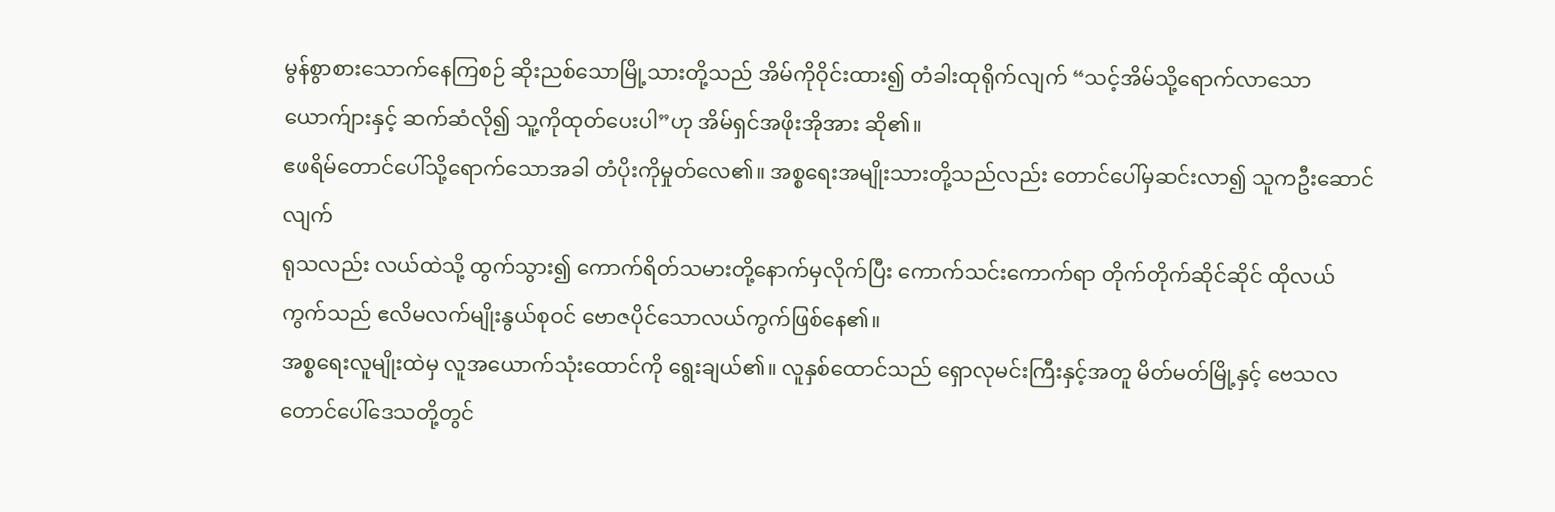မွန်စွာစားသောက်နေကြစဉ် ဆိုးညစ်သောမြို့သားတို့သည် အိမ်ကိုဝိုင်းထား၍ တံခါးထုရိုက်လျက် “သင့်အိမ်သို့ရောက်လာသောယောက်ျားနှင့် ဆက်ဆံလို၍ သူ့ကိုထုတ်ပေးပါ”ဟု အိမ်ရှင်အဖိုးအိုအား ဆို၏။
ဧဖရိမ်တောင်ပေါ်သို့ရောက်သောအခါ တံပိုးကိုမှုတ်လေ၏။ အစ္စရေးအမျိုးသားတို့သည်လည်း တောင်ပေါ်မှဆင်းလာ၍ သူကဦးဆောင်လျက်
ရုသလည်း လယ်ထဲသို့ ထွက်သွား၍ ကောက်ရိတ်သမားတို့နောက်မှလိုက်ပြီး ကောက်သင်းကောက်ရာ တိုက်တိုက်ဆိုင်ဆိုင် ထိုလယ်ကွက်သည် ဧလိမလက်မျိုးနွယ်စုဝင် ဗောဇပိုင်သောလယ်ကွက်ဖြစ်နေ၏။
အစ္စရေးလူမျိုးထဲမှ လူအယောက်သုံးထောင်ကို ရွေးချယ်၏။ လူနှစ်ထောင်သည် ရှောလုမင်းကြီးနှင့်အတူ မိတ်မတ်မြို့နှင့် ဗေသလတောင်ပေါ်ဒေသတို့တွင်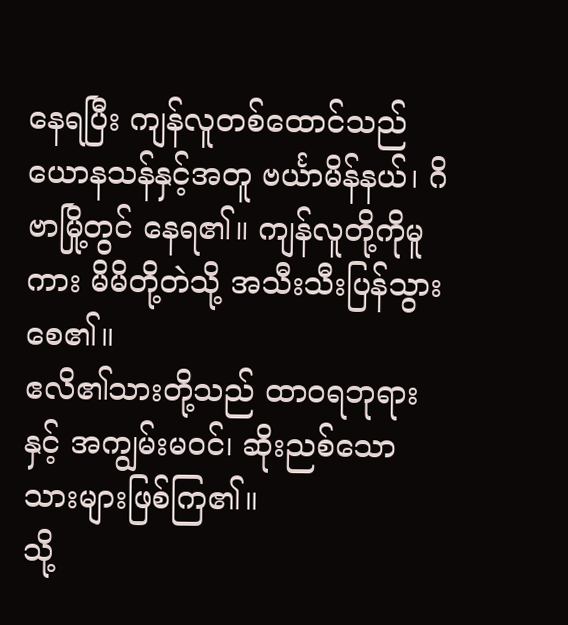နေရပြီး ကျန်လူတစ်ထောင်သည် ယောနသန်နှင့်အတူ ဗင်္ယာမိန်နယ်၊ ဂိဗာမြို့တွင် နေရ၏။ ကျန်လူတို့ကိုမူကား မိမိတို့တဲသို့ အသီးသီးပြန်သွားစေ၏။
ဧလိ၏သားတို့သည် ထာဝရဘုရားနှင့် အကျွမ်းမဝင်၊ ဆိုးညစ်သောသားများဖြစ်ကြ၏။
သို့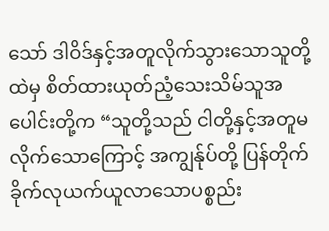သော် ဒါဝိဒ်နှင့်အတူလိုက်သွားသောသူတို့ထဲမှ စိတ်ထားယုတ်ညံ့သေးသိမ်သူအပေါင်းတို့က “သူတို့သည် ငါတို့နှင့်အတူမလိုက်သောကြောင့် အကျွန်ုပ်တို့ ပြန်တိုက်ခိုက်လုယက်ယူလာသောပစ္စည်း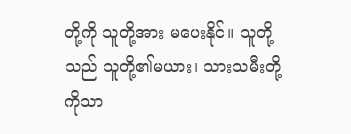တို့ကို သူတို့အား မပေးနိုင်။ သူတို့သည် သူတို့၏မယား၊ သားသမီးတို့ကိုသာ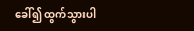ခေါ်၍ ထွက်သွားပါ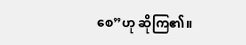စေ”ဟု ဆိုကြ၏။